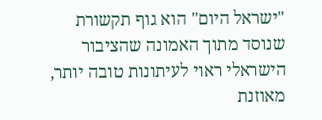"ישראל היום" הוא גוף תקשורת שנוסד מתוך האמונה שהציבור הישראלי ראוי לעיתונות טובה יותר, מאוזנת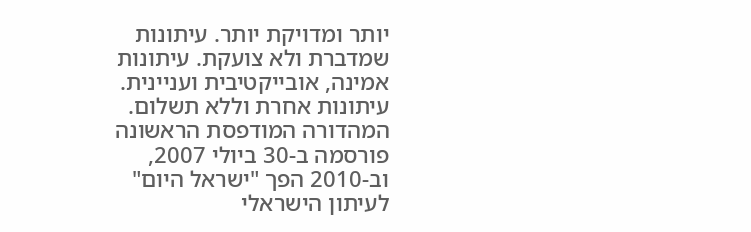יותר ומדויקת יותר. עיתונות שמדברת ולא צועקת. עיתונות אמינה, אובייקטיבית ועניינית. עיתונות אחרת וללא תשלום. המהדורה המודפסת הראשונה פורסמה ב-30 ביולי 2007, וב-2010 הפך "ישראל היום" לעיתון הישראלי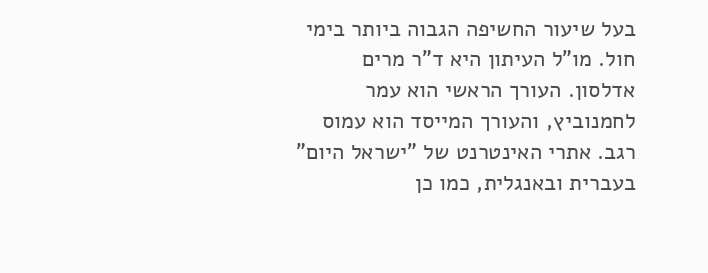בעל שיעור החשיפה הגבוה ביותר בימי חול. מו"ל העיתון היא ד"ר מרים אדלסון. העורך הראשי הוא עמר לחמנוביץ, והעורך המייסד הוא עמוס רגב. אתרי האינטרנט של "ישראל היום" בעברית ובאנגלית, כמו כן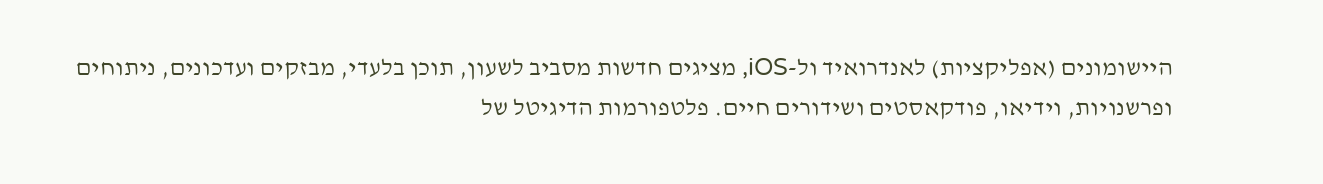היישומונים (אפליקציות) לאנדרואיד ול-iOS, מציגים חדשות מסביב לשעון, תוכן בלעדי, מבזקים ועדכונים, ניתוחים ופרשנויות, וידיאו, פודקאסטים ושידורים חיים. פלטפורמות הדיגיטל של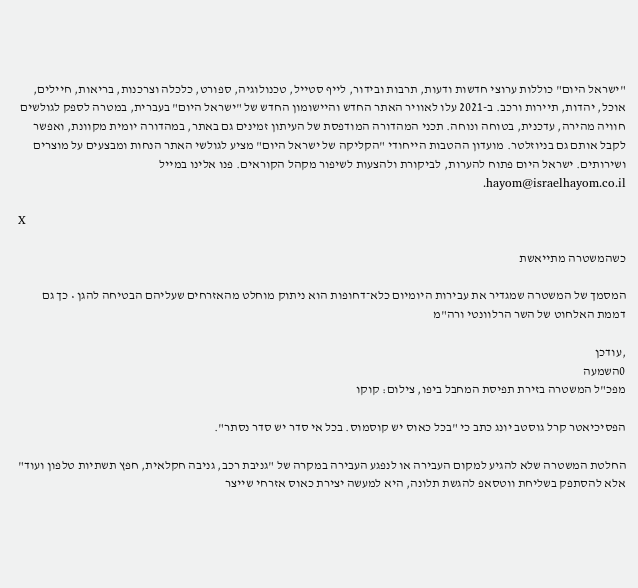"ישראל היום" כוללות ערוצי חדשות ודעות, תרבות ובידור, לייף סטייל, טכנולוגיה, ספורט, כלכלה וצרכנות, בריאות, חיילים, אוכל, יהדות, תיירות ורכב. ב-2021 עלו לאוויר האתר החדש והיישומון החדש של "ישראל היום" בעברית, במטרה לספק לגולשים חוויה מהירה, עדכנית, בטוחה ונוחה. תכני המהדורה המודפסת של העיתון זמינים גם באתר, במהדורה יומית מקוונת, ואפשר לקבל אותם גם בניוזלטר. מועדון ההטבות הייחודי "הקליקה של ישראל היום" מציע לגולשי האתר הנחות ומבצעים על מוצרים ושירותים. ישראל היום פתוח להערות, לביקורת ולהצעות לשיפור מקהל הקוראים. פנו אלינו במייל hayom@israelhayom.co.il.

X

כשהמשטרה מתייאשת

המסמך של המשטרה שמגדיר את עבירות היומיום כלא־דחופות הוא ניתוק מוחלט מהאזרחים שעליהם הבטיחה להגן • כך גם דממת האלחוט של השר הרלוונטי ורה"מ

,עודכן
0השמעה
מפכ"ל המשטרה בזירת תפיסת המחבל ביפו, צילום: קוקו

הפסיכיאטר קרל גוסטב יונג כתב כי "בכל כאוס יש קוסמוס. בכל אי סדר יש סדר נסתר".

החלטת המשטרה שלא להגיע למקום העבירה או לנפגע העבירה במקרה של "גניבת רכב, גניבה חקלאית, חפץ תשתיות טלפון ועוד" אלא להסתפק בשליחת ווטסאפ להגשת תלונה, היא למעשה יצירת כאוס אזרחי שייצר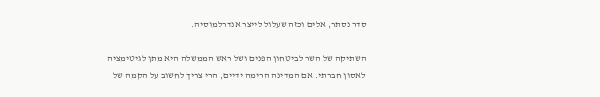סדר נסתר, אלים וכזה שעלול לייצר אנדרלמוסיה.

השתיקה של השר לביטחון הפנים ושל ראש הממשלה היא מתן לגיטימציה לאסון חברתי. אם המדינה הרימה ידיים, הרי צריך לחשוב על הקמה של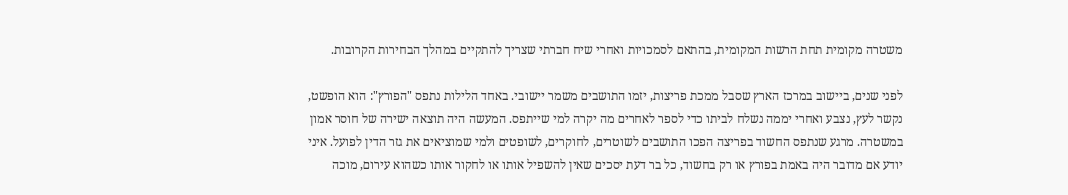משטרה מקומית תחת הרשות המקומית, בהתאם לסמכויות ואחרי שיח חברתי שצריך להתקיים במהלך הבחירות הקרובות.

לפני שנים, ביישוב במרכז הארץ שסבל ממכת פריצות, יזמו התושבים משמר יישובי. באחד הלילות נתפס "הפורץ": הוא הופשט, נקשר לעץ, נצבע ואחרי יממה נשלח לביתו כדי לספר לאחרים מה יקרה למי שייתפס. המעשה היה תוצאה ישירה של חוסר אמון במשטרה. מרגע שנתפס החשוד בפריצה הפכו התושבים לשוטרים, לחוקרים, לשופטים ולמי שמוציאים את גזר הדין לפועל. איני יודע אם מדובר היה באמת בפורץ או רק בחשוד, כל בר דעת יסכים שאין להשפיל אותו או לחקור אותו כשהוא עירום, מוכה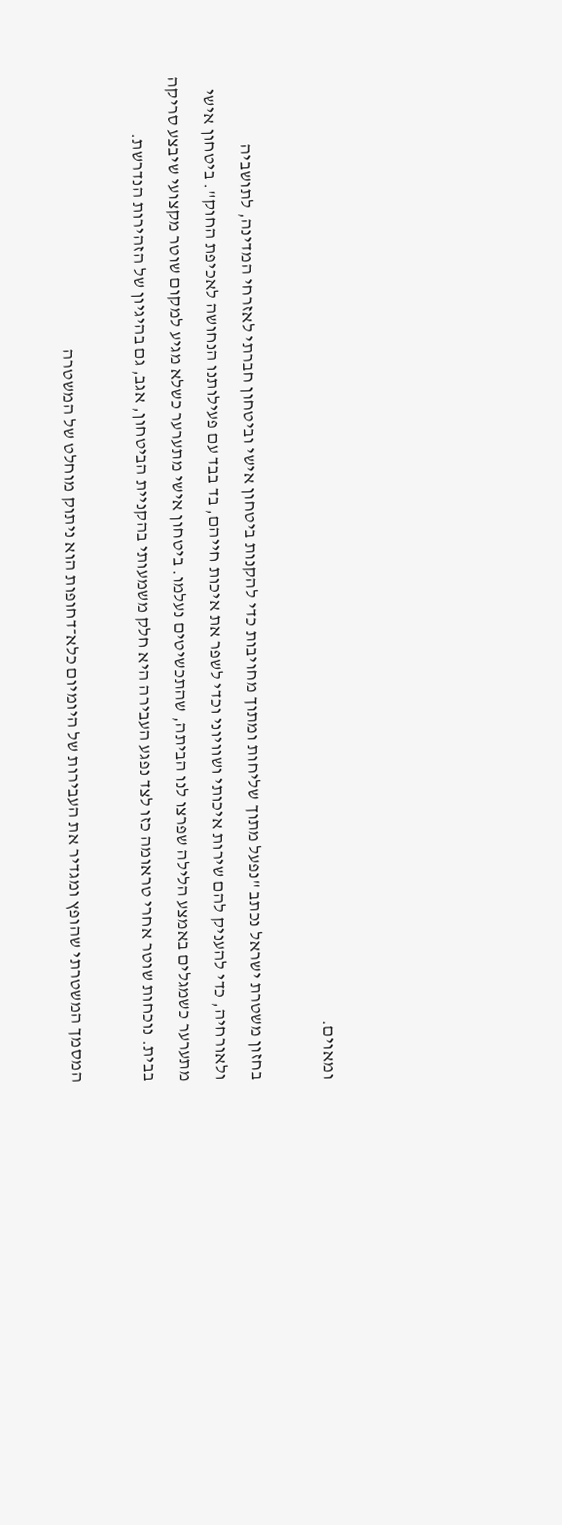ומאוים.

בחזון משטרת ישראל נכתב "נפעל מתוך שליחות ומתוך מחויבות כדי להקנות ביטחון אישי וביטחון חברתי לאזרחי המדינה, לתושביה ולאורחיה, כדי להעניק להם שירות איכותי ושוויוני וכדי לשפר את איכות חייהם, בד בבד עם פעילותנו הנחושה לאכיפת החוק". ביטחון אישי מתערער כשמגלים באמצע הלילה שפרצו לנו הביתה, שהתכשיטים נעלמו. ביטחון אישי מתערער כשלא מגיע למקום שוטר מקצועי שיבצע סריקה בבית. נוכחות שוטר אחרי טראומה כזו לצד נפגע העבירה היא חלק משמעותי בהקניית הביטחון, אגב, גם בהיגיון של הזהירות הנדרשת.

המסמך המשטרתי שהופץ ומגדיר את העבירות של היומיום כלא־דחופות הוא ניתוק מוחלט של המשטרה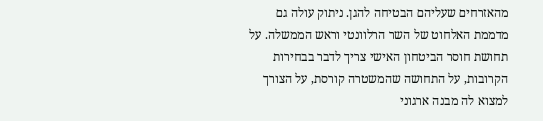מהאזרחים שעליהם הבטיחה להגן. ניתוק עולה גם מדממת האלחוט של השר הרלוונטי וראש הממשלה. על תחושת חוסר הביטחון האישי צריך לדבר בבחירות הקרובות, על התחושה שהמשטרה קורסת, על הצורך למצוא לה מבנה ארגוני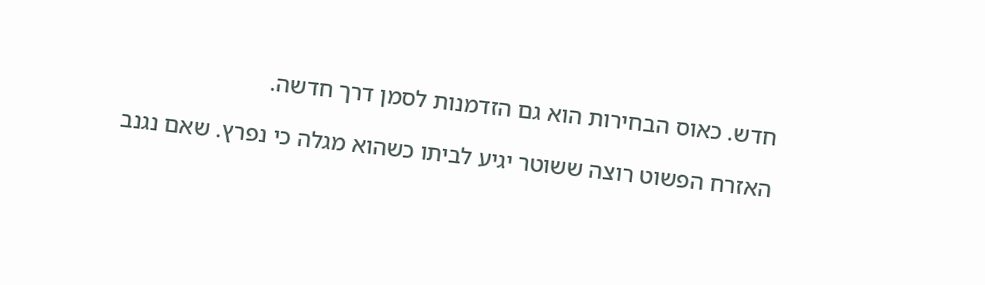חדש. כאוס הבחירות הוא גם הזדמנות לסמן דרך חדשה.

האזרח הפשוט רוצה ששוטר יגיע לביתו כשהוא מגלה כי נפרץ. שאם נגנב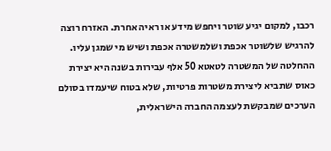רכבו, למקום יגיע שוטר ויחפש מידע או ראיה אחרת. האזרח רוצה להרגיש שלשוטר אכפת ושלמשטרה אכפת ושיש מי שמגן עליו. ההחלטה של המשטרה לטאטא 50 אלף עבירות בשנה היא יצירת כאוס שתביא ליצירת משטרות פרטיות, שלא בטוח שיעמדו בסולם הערכים שמבקשת לעצמה החברה הישראלית,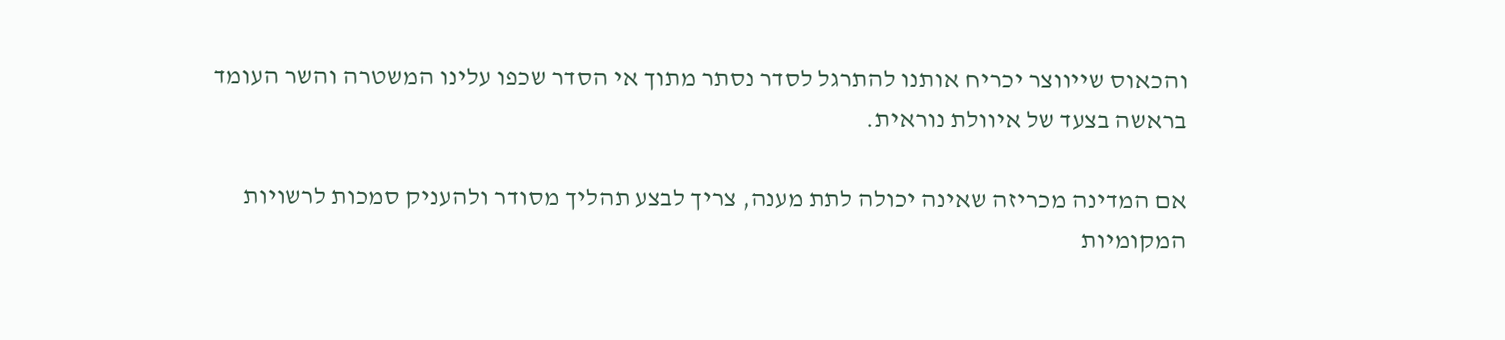והכאוס שייווצר יכריח אותנו להתרגל לסדר נסתר מתוך אי הסדר שכפו עלינו המשטרה והשר העומד בראשה בצעד של איוולת נוראית.

אם המדינה מכריזה שאינה יכולה לתת מענה, צריך לבצע תהליך מסודר ולהעניק סמכות לרשויות המקומיות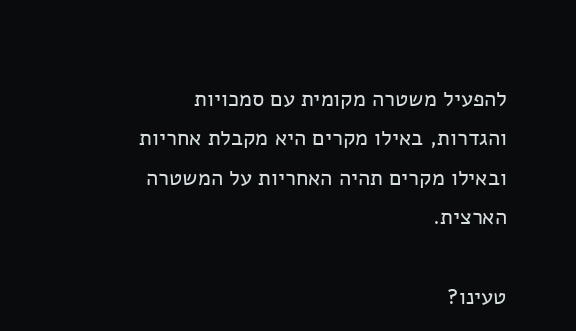להפעיל משטרה מקומית עם סמכויות והגדרות, באילו מקרים היא מקבלת אחריות ובאילו מקרים תהיה האחריות על המשטרה הארצית.

טעינו?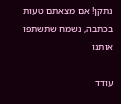נתקן! אם מצאתם טעות בכתבה, נשמח שתשתפו אותנו

עודד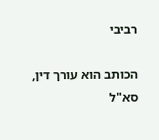רביבי

הכותב הוא עורך דין, סא"ל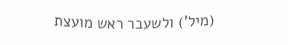(מיל') ולשעבר ראש מועצת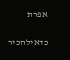אפרת

כדאילהכיר